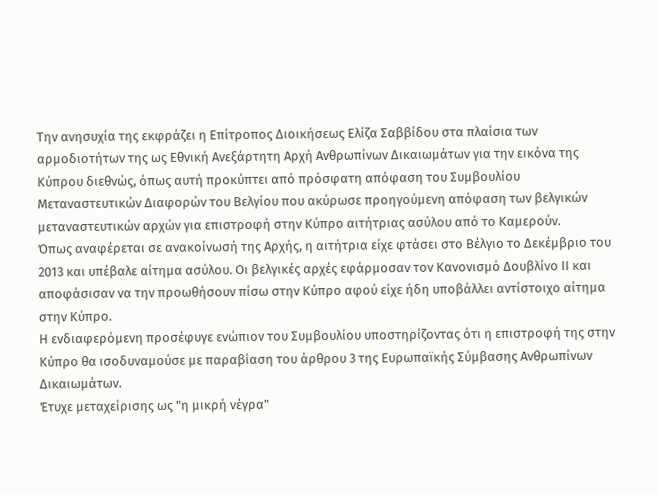Την ανησυχία της εκφράζει η Επίτροπος Διοικήσεως Ελίζα Σαββίδου στα πλαίσια των αρμοδιοτήτων της ως Εθνική Ανεξάρτητη Αρχή Ανθρωπίνων Δικαιωμάτων για την εικόνα της Κύπρου διεθνώς, όπως αυτή προκύπτει από πρόσφατη απόφαση του Συμβουλίου Μεταναστευτικών Διαφορών του Βελγίου που ακύρωσε προηγούμενη απόφαση των βελγικών μεταναστευτικών αρχών για επιστροφή στην Κύπρο αιτήτριας ασύλου από το Καμερούν.
Όπως αναφέρεται σε ανακοίνωσή της Αρχής, η αιτήτρια είχε φτάσει στο Βέλγιο το Δεκέμβριο του 2013 και υπέβαλε αίτημα ασύλου. Οι βελγικές αρχές εφάρμοσαν τον Κανονισμό Δουβλίνο ΙΙ και αποφάσισαν να την προωθήσουν πίσω στην Κύπρο αφού είχε ήδη υποβάλλει αντίστοιχο αίτημα στην Κύπρο.
Η ενδιαφερόμενη προσέφυγε ενώπιον του Συμβουλίου υποστηρίζοντας ότι η επιστροφή της στην Κύπρο θα ισοδυναμούσε με παραβίαση του άρθρου 3 της Ευρωπαϊκής Σύμβασης Ανθρωπίνων Δικαιωμάτων.
Έτυχε μεταχείρισης ως "η μικρή νέγρα"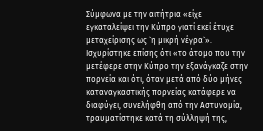Σύμφωνα με την αιτήτρια «είχε εγκαταλείψει την Κύπρο γιατί εκεί έτυχε μεταχείρισης ως `η μικρή νέγρα`». Ισχυρίστηκε επίσης ότι «το άτομο που την μετέφερε στην Κύπρο την εξανάγκαζε στην πορνεία και ότι, όταν μετά από δύο μήνες καταναγκαστικής πορνείας κατάφερε να διαφύγει, συνελήφθη από την Αστυνομία, τραυματίστηκε κατά τη σύλληψή της,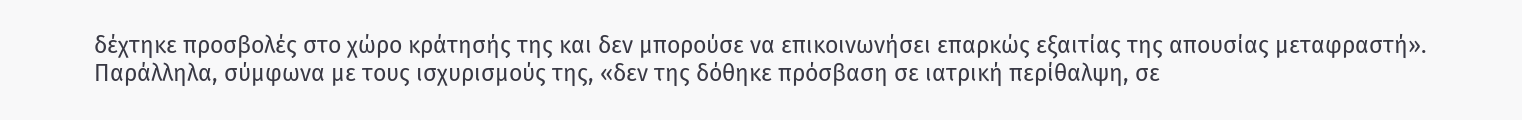δέχτηκε προσβολές στο χώρο κράτησής της και δεν μπορούσε να επικοινωνήσει επαρκώς εξαιτίας της απουσίας μεταφραστή».
Παράλληλα, σύμφωνα με τους ισχυρισμούς της, «δεν της δόθηκε πρόσβαση σε ιατρική περίθαλψη, σε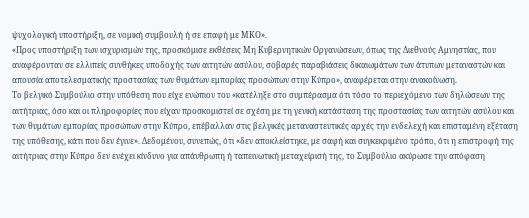ψυχολογική υποστήριξη, σε νομική συμβουλή ή σε επαφή με ΜΚΟ».
«Προς υποστήριξη των ισχυρισμών της, προσκόμισε εκθέσεις Μη Κυβερνητικών Οργανώσεων, όπως της Διεθνούς Αμνηστίας, που αναφέρονταν σε ελλιπείς συνθήκες υποδοχής των αιτητών ασύλου, σοβαρές παραβιάσεις δικαιωμάτων των άτυπων μεταναστών και απουσία αποτελεσματικής προστασίας των θυμάτων εμπορίας προσώπων στην Κύπρο», αναφέρεται στην ανακοίνωση.
Το βελγικό Συμβούλιο στην υπόθεση που είχε ενώπιον του «κατέληξε στο συμπέρασμα ότι τόσο το περιεχόμενο των δηλώσεων της αιτήτριας, όσο και οι πληροφορίες που είχαν προσκομιστεί σε σχέση με τη γενική κατάσταση της προστασίας των αιτητών ασύλου και των θυμάτων εμπορίας προσώπων στην Κύπρο, επέβαλλαν στις βελγικές μεταναστευτικές αρχές την ενδελεχή και επισταμένη εξέταση της υπόθεσης, κάτι που δεν έγινε». Δεδομένου, συνεπώς, ότι «δεν αποκλείστηκε, με σαφή και συγκεκριμένο τρόπο, ότι η επιστροφή της αιτήτριας στην Κύπρο δεν ενέχει κίνδυνο για απάνθρωπη ή ταπεινωτική μεταχείρισή της, το Συμβούλιο ακύρωσε την απόφαση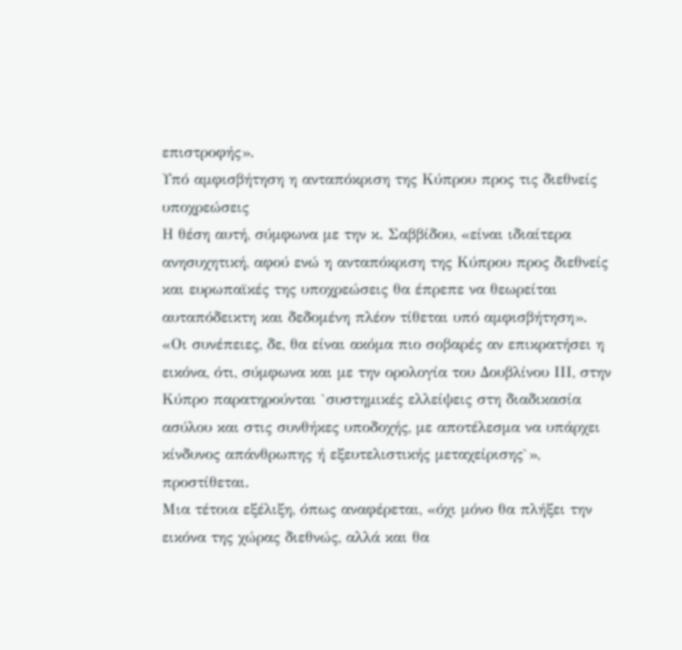επιστροφής».
Υπό αμφισβήτηση η ανταπόκριση της Κύπρου προς τις διεθνείς υποχρεώσεις
Η θέση αυτή, σύμφωνα με την κ. Σαββίδου, «είναι ιδιαίτερα ανησυχητική, αφού ενώ η ανταπόκριση της Κύπρου προς διεθνείς και ευρωπαϊκές της υποχρεώσεις θα έπρεπε να θεωρείται αυταπόδεικτη και δεδομένη πλέον τίθεται υπό αμφισβήτηση».
«Οι συνέπειες, δε, θα είναι ακόμα πιο σοβαρές αν επικρατήσει η εικόνα, ότι, σύμφωνα και με την ορολογία του Δουβλίνου ΙΙΙ, στην Κύπρο παρατηρούνται `συστημικές ελλείψεις στη διαδικασία ασύλου και στις συνθήκες υποδοχής, με αποτέλεσμα να υπάρχει κίνδυνος απάνθρωπης ή εξευτελιστικής μεταχείρισης`», προστίθεται.
Μια τέτοια εξέλιξη, όπως αναφέρεται, «όχι μόνο θα πλήξει την εικόνα της χώρας διεθνώς, αλλά και θα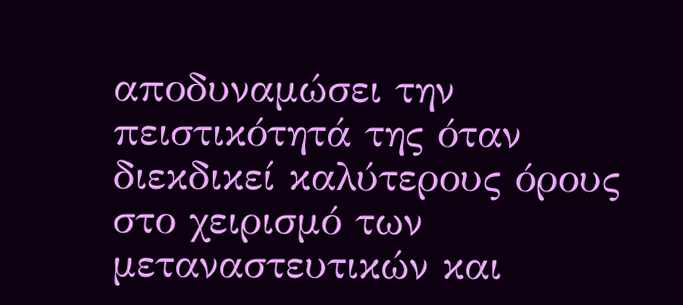αποδυναμώσει την πειστικότητά της όταν διεκδικεί καλύτερους όρους στο χειρισμό των μεταναστευτικών και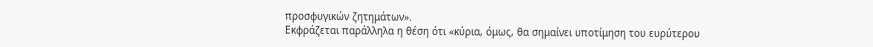προσφυγικών ζητημάτων».
Εκφράζεται παράλληλα η θέση ότι «κύρια, όμως, θα σημαίνει υποτίμηση του ευρύτερου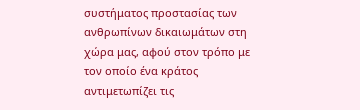συστήματος προστασίας των ανθρωπίνων δικαιωμάτων στη χώρα μας, αφού στον τρόπο με τον οποίο ένα κράτος αντιμετωπίζει τις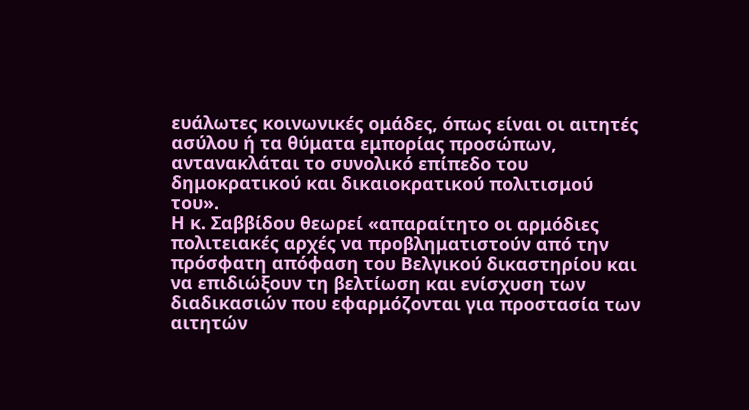ευάλωτες κοινωνικές ομάδες, όπως είναι οι αιτητές ασύλου ή τα θύματα εμπορίας προσώπων, αντανακλάται το συνολικό επίπεδο του δημοκρατικού και δικαιοκρατικού πολιτισμού του».
Η κ. Σαββίδου θεωρεί «απαραίτητο οι αρμόδιες πολιτειακές αρχές να προβληματιστούν από την πρόσφατη απόφαση του Βελγικού δικαστηρίου και να επιδιώξουν τη βελτίωση και ενίσχυση των διαδικασιών που εφαρμόζονται για προστασία των αιτητών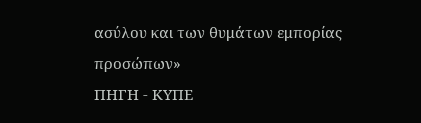ασύλου και των θυμάτων εμπορίας προσώπων»
ΠΗΓΗ - ΚΥΠΕ